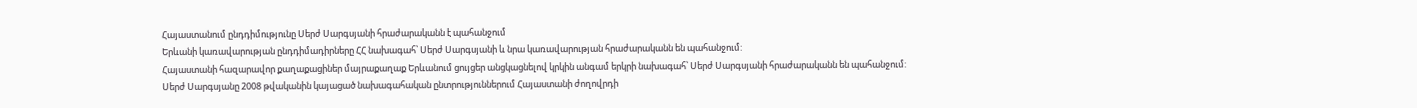Հայաստանում ընդդիմությունը Սերժ Սարգսյանի հրաժարականն է պահանջում
Երևանի կառավարության ընդդիմադիրները ՀՀ նախագահ՝ Սերժ Սարգսյանի և նրա կառավարության հրաժարականն են պահանջում:
Հայաստանի հազարավոր քաղաքացիներ մայրաքաղաք Երևանում ցույցեր անցկացնելով կրկին անգամ երկրի նախագահ՝ Սերժ Սարգսյանի հրաժարականն են պահանջում:
Սերժ Սարգսյանը 2008 թվականին կայացած նախագահական ընտրություններում Հայաստանի ժողովրդի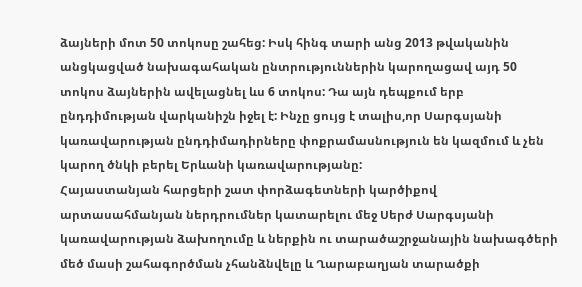ձայների մոտ 50 տոկոսը շահեց: Իսկ հինգ տարի անց 2013 թվականին անցկացված նախագահական ընտրություններին կարողացավ այդ 50 տոկոս ձայներին ավելացնել ևս 6 տոկոս: Դա այն դեպքում երբ ընդդիմության վարկանիշն իջել է: Ինչը ցույց է տալիս,որ Սարգսյանի կառավարության ընդդիմադիրները փոքրամասնություն են կազմում և չեն կարող ծնկի բերել Երևանի կառավարությանը:
Հայաստանյան հարցերի շատ փորձագետների կարծիքով արտասահմանյան ներդրումներ կատարելու մեջ Սերժ Սարգսյանի կառավարության ձախողումը և ներքին ու տարածաշրջանային նախագծերի մեծ մասի շահագործման չհանձնվելը և Ղարաբաղյան տարածքի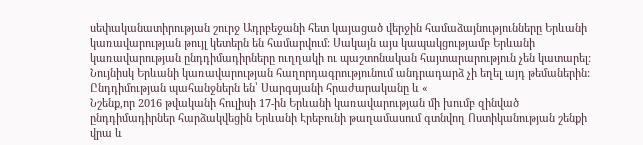սեփականատիրության շուրջ Ադրբեջանի հետ կայացած վերջին համաձայնությունները Երևանի կառավարության թույլ կետերն են համարվում: Սակայն այս կապակցությամբ Երևանի կառավարության ընդդիմադիրները ուղղակի ու պաշտոնական հայտարարություն չեն կատարել: Նույնիսկ Երևանի կառավարության հաղորդագրությունում անդրադարձ չի եղել այդ թեմաներին: Ընդդիմության պահանջներն են՝ Սարգսյանի հրաժարականը և «
Նշենք,որ 2016 թվականի հուլիսի 17-ին Երևանի կառավարության մի խումբ զինված ընդդիմադիրներ հարձակվեցին Երևանի Էրեբունի թաղամասում գտնվող Ոստիկանության շենքի վրա և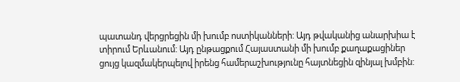պատանդ վերցրեցին մի խումբ ոստիկանների: Այդ թվականից անարխիա է տիրում Երևանում: Այդ ընթացքում Հայաստանի մի խումբ քաղաքացիներ ցույց կազմակերպելով իրենց համերաշխությունը հայտնեցին զինյալ խմբին: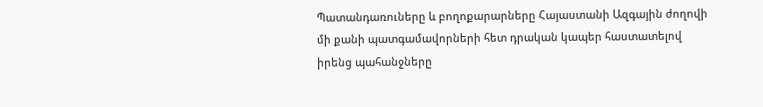Պատանդառուները և բողոքարարները Հայաստանի Ազգային ժողովի մի քանի պատգամավորների հետ դրական կապեր հաստատելով իրենց պահանջները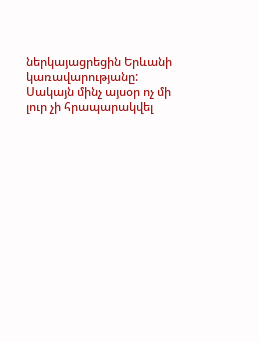ներկայացրեցին Երևանի կառավարությանը: Սակայն մինչ այսօր ոչ մի լուր չի հրապարակվել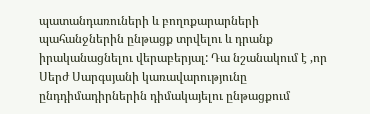պատանդառուների և բողոքարարների պահանջներին ընթացք տրվելու և դրանք իրականացնելու վերաբերյալ: Դա նշանակում է ,որ Սերժ Սարգսյանի կառավարությունը ընդդիմադիրներին դիմակայելու ընթացքում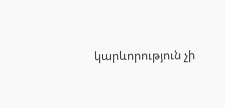կարևորություն չի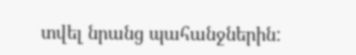տվել նրանց պահանջներին: